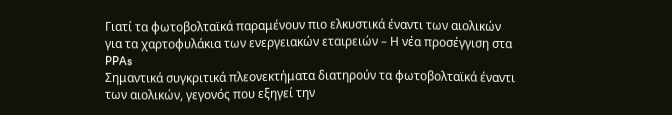Γιατί τα φωτοβολταϊκά παραμένουν πιο ελκυστικά έναντι των αιολικών για τα χαρτοφυλάκια των ενεργειακών εταιρειών – Η νέα προσέγγιση στα PPAs
Σημαντικά συγκριτικά πλεονεκτήματα διατηρούν τα φωτοβολταϊκά έναντι των αιολικών, γεγονός που εξηγεί την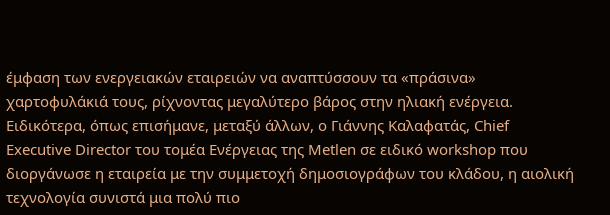έμφαση των ενεργειακών εταιρειών να αναπτύσσουν τα «πράσινα» χαρτοφυλάκιά τους, ρίχνοντας μεγαλύτερο βάρος στην ηλιακή ενέργεια.
Ειδικότερα, όπως επισήμανε, μεταξύ άλλων, ο Γιάννης Καλαφατάς, Chief Executive Director του τομέα Ενέργειας της Metlen σε ειδικό workshop που διοργάνωσε η εταιρεία με την συμμετοχή δημοσιογράφων του κλάδου, η αιολική τεχνολογία συνιστά μια πολύ πιο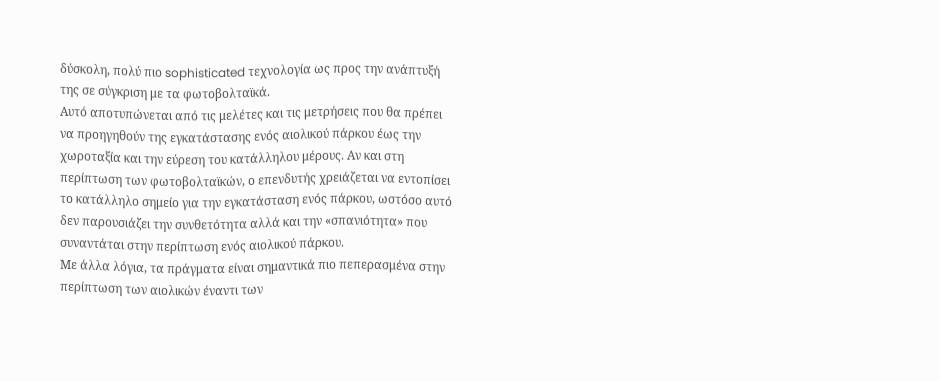δύσκολη, πολύ πιο sophisticated τεχνολογία ως προς την ανάπτυξή της σε σύγκριση με τα φωτοβολταϊκά.
Αυτό αποτυπώνεται από τις μελέτες και τις μετρήσεις που θα πρέπει να προηγηθούν της εγκατάστασης ενός αιολικού πάρκου έως την χωροταξία και την εύρεση του κατάλληλου μέρους. Αν και στη περίπτωση των φωτοβολταϊκών, ο επενδυτής χρειάζεται να εντοπίσει το κατάλληλο σημείο για την εγκατάσταση ενός πάρκου, ωστόσο αυτό δεν παρουσιάζει την συνθετότητα αλλά και την «σπανιότητα» που συναντάται στην περίπτωση ενός αιολικού πάρκου.
Με άλλα λόγια, τα πράγματα είναι σημαντικά πιο πεπερασμένα στην περίπτωση των αιολικών έναντι των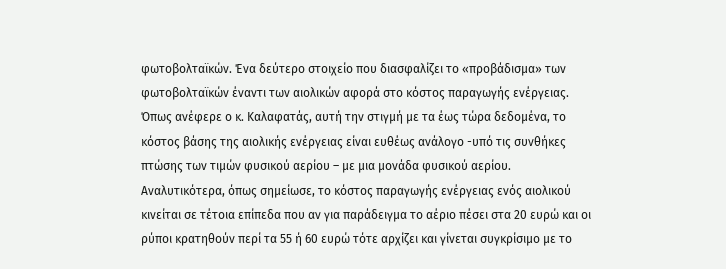φωτοβολταϊκών. Ένα δεύτερο στοιχείο που διασφαλίζει το «προβάδισμα» των φωτοβολταϊκών έναντι των αιολικών αφορά στο κόστος παραγωγής ενέργειας. Όπως ανέφερε ο κ. Καλαφατάς, αυτή την στιγμή με τα έως τώρα δεδομένα, το κόστος βάσης της αιολικής ενέργειας είναι ευθέως ανάλογο -υπό τις συνθήκες πτώσης των τιμών φυσικού αερίου – με μια μονάδα φυσικού αερίου.
Αναλυτικότερα, όπως σημείωσε, το κόστος παραγωγής ενέργειας ενός αιολικού κινείται σε τέτοια επίπεδα που αν για παράδειγμα το αέριο πέσει στα 20 ευρώ και οι ρύποι κρατηθούν περί τα 55 ή 60 ευρώ τότε αρχίζει και γίνεται συγκρίσιμο με το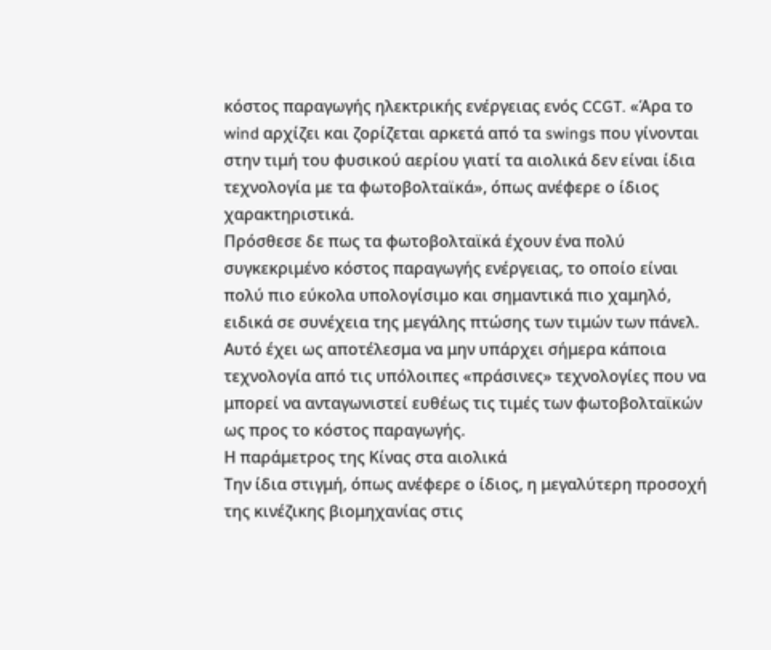κόστος παραγωγής ηλεκτρικής ενέργειας ενός CCGT. «Άρα το wind αρχίζει και ζορίζεται αρκετά από τα swings που γίνονται στην τιμή του φυσικού αερίου γιατί τα αιολικά δεν είναι ίδια τεχνολογία με τα φωτοβολταϊκά», όπως ανέφερε ο ίδιος χαρακτηριστικά.
Πρόσθεσε δε πως τα φωτοβολταϊκά έχουν ένα πολύ συγκεκριμένο κόστος παραγωγής ενέργειας, το οποίο είναι πολύ πιο εύκολα υπολογίσιμο και σημαντικά πιο χαμηλό, ειδικά σε συνέχεια της μεγάλης πτώσης των τιμών των πάνελ. Αυτό έχει ως αποτέλεσμα να μην υπάρχει σήμερα κάποια τεχνολογία από τις υπόλοιπες «πράσινες» τεχνολογίες που να μπορεί να ανταγωνιστεί ευθέως τις τιμές των φωτοβολταϊκών ως προς το κόστος παραγωγής.
Η παράμετρος της Κίνας στα αιολικά
Την ίδια στιγμή, όπως ανέφερε ο ίδιος, η μεγαλύτερη προσοχή της κινέζικης βιομηχανίας στις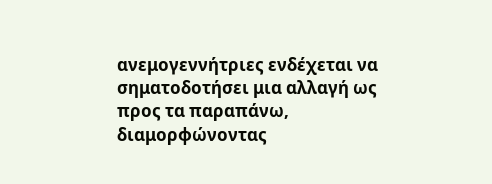ανεμογεννήτριες ενδέχεται να σηματοδοτήσει μια αλλαγή ως προς τα παραπάνω, διαμορφώνοντας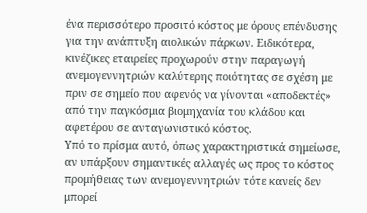ένα περισσότερο προσιτό κόστος με όρους επένδυσης για την ανάπτυξη αιολικών πάρκων. Ειδικότερα, κινέζικες εταιρείες προχωρούν στην παραγωγή ανεμογεννητριών καλύτερης ποιότητας σε σχέση με πριν σε σημείο που αφενός να γίνονται «αποδεκτές» από την παγκόσμια βιομηχανία του κλάδου και αφετέρου σε ανταγωνιστικό κόστος.
Υπό το πρίσμα αυτό, όπως χαρακτηριστικά σημείωσε, αν υπάρξουν σημαντικές αλλαγές ως προς το κόστος προμήθειας των ανεμογεννητριών τότε κανείς δεν μπορεί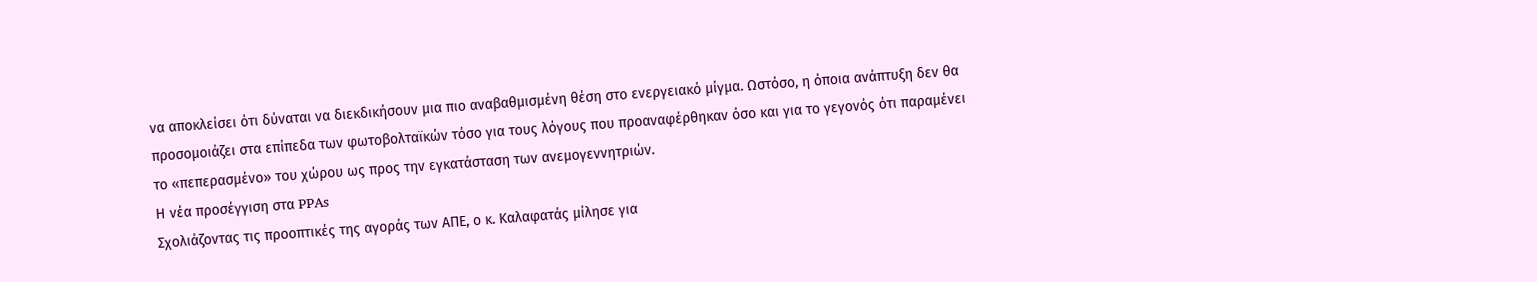να αποκλείσει ότι δύναται να διεκδικήσουν μια πιο αναβαθμισμένη θέση στο ενεργειακό μίγμα. Ωστόσο, η όποια ανάπτυξη δεν θα προσομοιάζει στα επίπεδα των φωτοβολταϊκών τόσο για τους λόγους που προαναφέρθηκαν όσο και για το γεγονός ότι παραμένει το «πεπερασμένο» του χώρου ως προς την εγκατάσταση των ανεμογεννητριών.
Η νέα προσέγγιση στα PPAs
Σχολιάζοντας τις προοπτικές της αγοράς των ΑΠΕ, ο κ. Καλαφατάς μίλησε για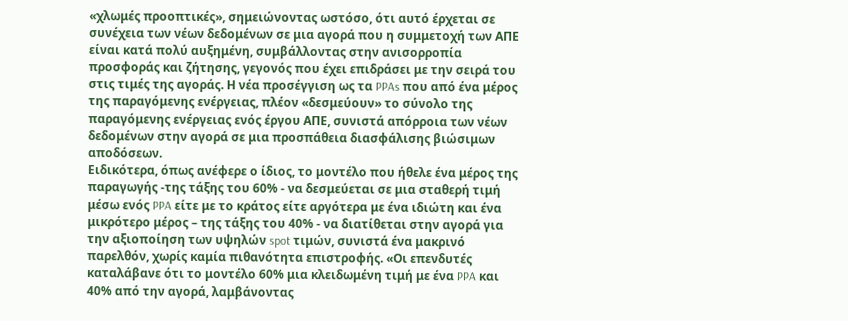«χλωμές προοπτικές», σημειώνοντας ωστόσο, ότι αυτό έρχεται σε συνέχεια των νέων δεδομένων σε μια αγορά που η συμμετοχή των ΑΠΕ είναι κατά πολύ αυξημένη, συμβάλλοντας στην ανισορροπία προσφοράς και ζήτησης, γεγονός που έχει επιδράσει με την σειρά του στις τιμές της αγοράς. Η νέα προσέγγιση ως τα PPAs που από ένα μέρος της παραγόμενης ενέργειας, πλέον «δεσμεύουν» το σύνολο της παραγόμενης ενέργειας ενός έργου ΑΠΕ, συνιστά απόρροια των νέων δεδομένων στην αγορά σε μια προσπάθεια διασφάλισης βιώσιμων αποδόσεων.
Ειδικότερα, όπως ανέφερε ο ίδιος, το μοντέλο που ήθελε ένα μέρος της παραγωγής -της τάξης του 60% - να δεσμεύεται σε μια σταθερή τιμή μέσω ενός PPA είτε με το κράτος είτε αργότερα με ένα ιδιώτη και ένα μικρότερο μέρος – της τάξης του 40% - να διατίθεται στην αγορά για την αξιοποίηση των υψηλών spot τιμών, συνιστά ένα μακρινό παρελθόν, χωρίς καμία πιθανότητα επιστροφής. «Οι επενδυτές καταλάβανε ότι το μοντέλο 60% μια κλειδωμένη τιμή με ένα PPA και 40% από την αγορά, λαμβάνοντας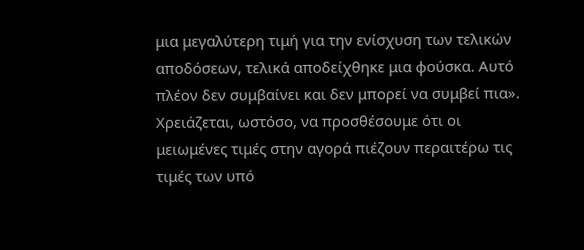μια μεγαλύτερη τιμή για την ενίσχυση των τελικών αποδόσεων, τελικά αποδείχθηκε μια φούσκα. Αυτό πλέον δεν συμβαίνει και δεν μπορεί να συμβεί πια».
Χρειάζεται, ωστόσο, να προσθέσουμε ότι οι μειωμένες τιμές στην αγορά πιέζουν περαιτέρω τις τιμές των υπό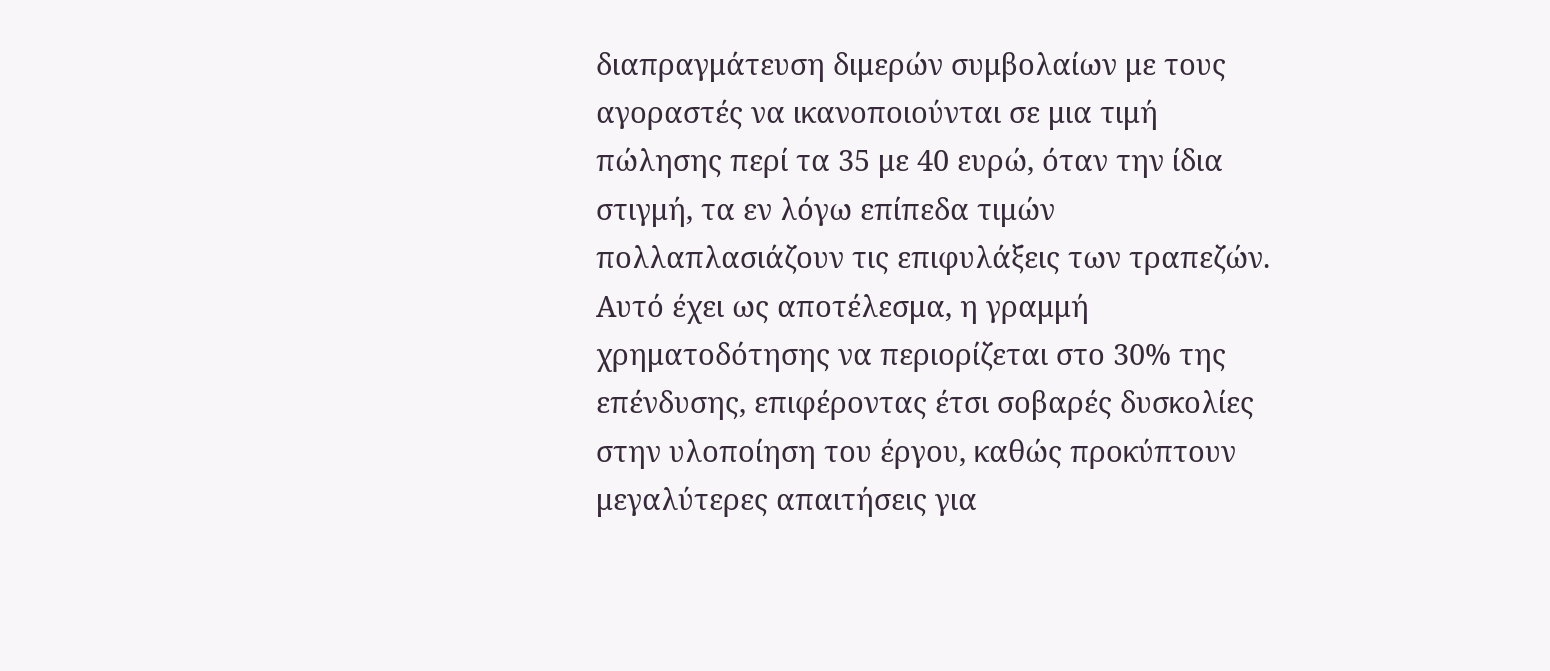διαπραγμάτευση διμερών συμβολαίων με τους αγοραστές να ικανοποιούνται σε μια τιμή πώλησης περί τα 35 με 40 ευρώ, όταν την ίδια στιγμή, τα εν λόγω επίπεδα τιμών πολλαπλασιάζουν τις επιφυλάξεις των τραπεζών. Αυτό έχει ως αποτέλεσμα, η γραμμή χρηματοδότησης να περιορίζεται στο 30% της επένδυσης, επιφέροντας έτσι σοβαρές δυσκολίες στην υλοποίηση του έργου, καθώς προκύπτουν μεγαλύτερες απαιτήσεις για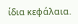ίδια κεφάλαια.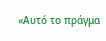«Αυτό το πράγμα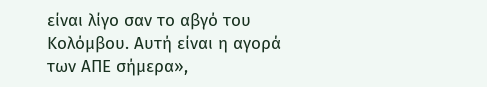είναι λίγο σαν το αβγό του Κολόμβου. Αυτή είναι η αγορά των ΑΠΕ σήμερα»,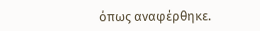όπως αναφέρθηκε.